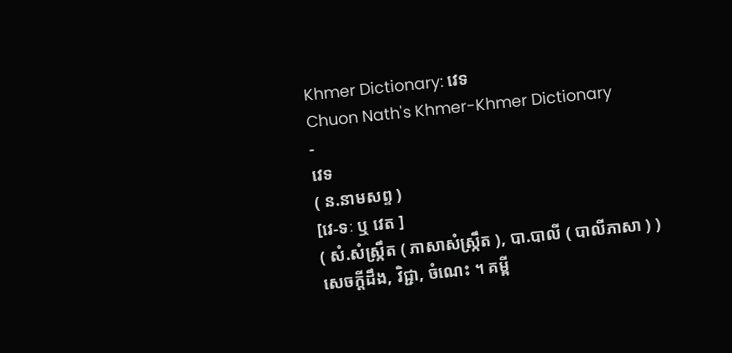Khmer Dictionary: វេទ
Chuon Nath's Khmer-Khmer Dictionary
-
វេទ
( ន.នាមសព្ទ )
[វេ-ទៈ ឬ វេត ]
( សំ.សំស្រ្កឹត ( ភាសាសំស្រ្កឹត ), បា.បាលី ( បាលីភាសា ) )
សេចក្ដីដឹង, វិជ្ជា, ចំណេះ ។ គម្ពី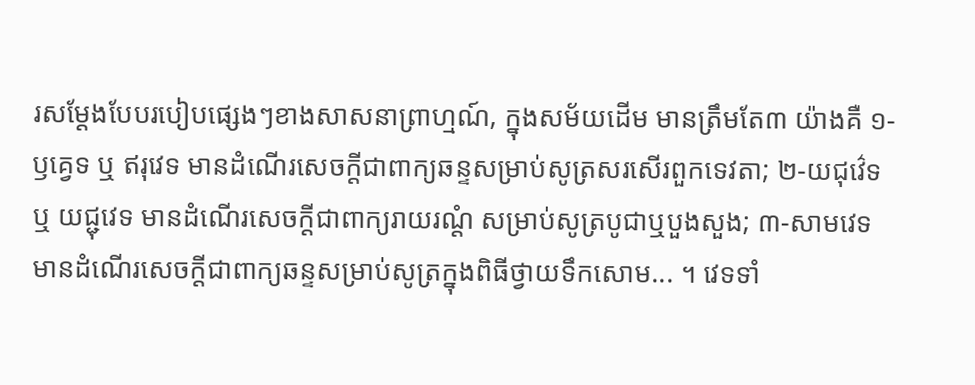រសម្តែងបែបរបៀបផ្សេងៗខាងសាសនាព្រាហ្មណ៍, ក្នុងសម័យដើម មានត្រឹមតែ៣ យ៉ាងគឺ ១-ឫគ្វេទ ឬ ឥរុវេទ មានដំណើរសេចក្ដីជាពាក្យឆន្ទសម្រាប់សូត្រសរសើរពួកទេវតា; ២-យជុវ៌េទ ឬ យជ្ជុវេទ មានដំណើរសេចក្ដីជាពាក្យរាយរណ្តំ សម្រាប់សូត្របូជាឬបួងសួង; ៣-សាមវេទ មានដំណើរសេចក្ដីជាពាក្យឆន្ទសម្រាប់សូត្រក្នុងពិធីថ្វាយទឹកសោម... ។ វេទទាំ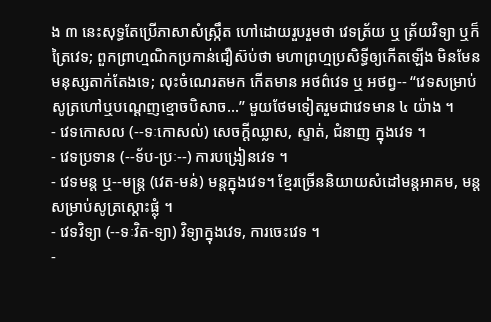ង ៣ នេះសុទ្ធតែប្រើភាសាសំស្រ្កឹត ហៅដោយរួបរួមថា វេទត្រ័យ ឬ ត្រ័យវិទ្យា ឬក៏ ត្រៃវេទ; ពួកព្រាហ្មណិកប្រកាន់ជឿស៊ប់ថា មហាព្រហ្មប្រសិទ្ធីឲ្យកើតឡើង មិនមែនមនុស្សតាក់តែងទេ; លុះចំណេរតមក កើតមាន អថព៌វេទ ឬ អថព្វ-- “វេទសម្រាប់សូត្រហៅឬបណ្តេញខ្មោចបិសាច...” មួយថែមទៀតរួមជាវេទមាន ៤ យ៉ាង ។
- វេទកោសល (--ទៈកោសល់) សេចក្ដីឈ្លាស, ស្ទាត់, ជំនាញ ក្នុងវេទ ។
- វេទប្រទាន (--ទ័ប-ប្រៈ--) ការបង្រៀនវេទ ។
- វេទមន្ត ឬ--មន្រ្ត (វេត-មន់) មន្តក្នុងវេទ។ ខ្មែរច្រើននិយាយសំដៅមន្តអាគម, មន្តសម្រាប់សូត្រស្តោះផ្លុំ ។
- វេទវិទ្យា (--ទៈវិត-ទ្យា) វិទ្យាក្នុងវេទ, ការចេះវេទ ។
-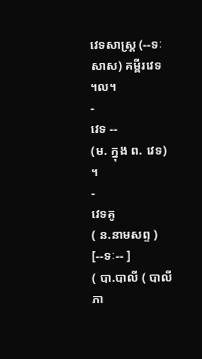វេទសាស្រ្ត (--ទៈសាស) គម្ពីរវេទ ។ល។
-
វេទ --
(ម. ក្នុង ព. វេទ) ។
-
វេទគូ
( ន.នាមសព្ទ )
[--ទៈ-- ]
( បា.បាលី ( បាលីភា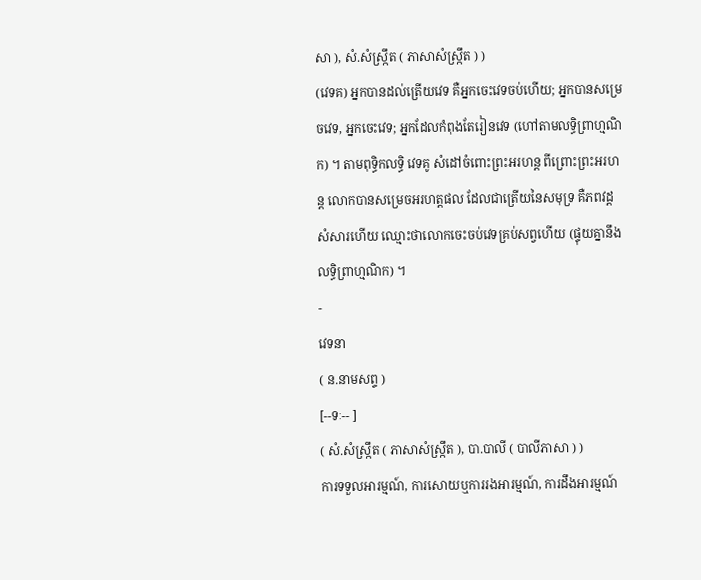សា ), សំ.សំស្រ្កឹត ( ភាសាសំស្រ្កឹត ) )
(វេទគ) អ្នកបានដល់ត្រើយវេទ គឺអ្នកចេះវេទចប់ហើយ; អ្នកបានសម្រេចវេទ, អ្នកចេះវេទ; អ្នកដែលកំពុងតែរៀនវេទ (ហៅតាមលទ្ធិព្រាហ្មណិក) ។ តាមពុទ្ធិកលទ្ធិ វេទគូ សំដៅចំពោះព្រះអរហន្ត ពីព្រោះព្រះអរហន្ត លោកបានសម្រេចអរហត្តផល ដែលជាត្រើយនៃសមុទ្រ គឺភពវដ្ដសំសារហើយ ឈ្មោះថាលោកចេះចប់វេទគ្រប់សព្វហើយ (ផ្ទុយគ្នានឹងលទ្ធិព្រាហ្មណិក) ។
-
វេទនា
( ន.នាមសព្ទ )
[--ទៈ-- ]
( សំ.សំស្រ្កឹត ( ភាសាសំស្រ្កឹត ), បា.បាលី ( បាលីភាសា ) )
ការទទួលអារម្មណ៍, ការសោយឬការរងអារម្មណ៍, ការដឹងអារម្មណ៍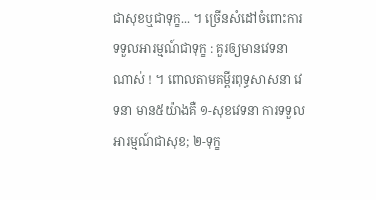ជាសុខឬជាទុក្ខ... ។ ច្រើនសំដៅចំពោះការទទួលអារម្មណ៍ជាទុក្ខ : គួរឲ្យមានវេទនាណាស់ ! ។ ពោលតាមគម្ពីរពុទ្ធសាសនា វេទនា មាន៥យ៉ាងគឺ ១-សុខវេទនា ការទទួលអារម្មណ៍ជាសុខ; ២-ទុក្ខ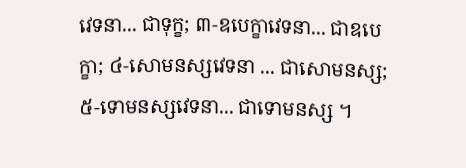វេទនា... ជាទុក្ខ; ៣-ឧបេក្ខាវេទនា... ជាឧបេក្ខា; ៤-សោមនស្សវេទនា ... ជាសោមនស្ស; ៥-ទោមនស្សវេទនា... ជាទោមនស្ស ។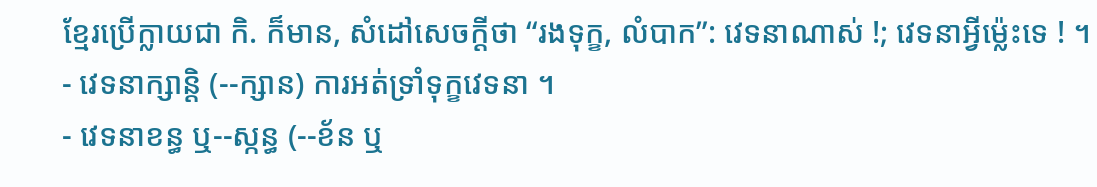ខ្មែរប្រើក្លាយជា កិ. ក៏មាន, សំដៅសេចក្ដីថា “រងទុក្ខ, លំបាក”: វេទនាណាស់ !; វេទនាអ្វីម្ល៉េះទេ ! ។
- វេទនាក្សាន្តិ (--ក្សាន) ការអត់ទ្រាំទុក្ខវេទនា ។
- វេទនាខន្ធ ឬ--ស្កន្ធ (--ខ័ន ឬ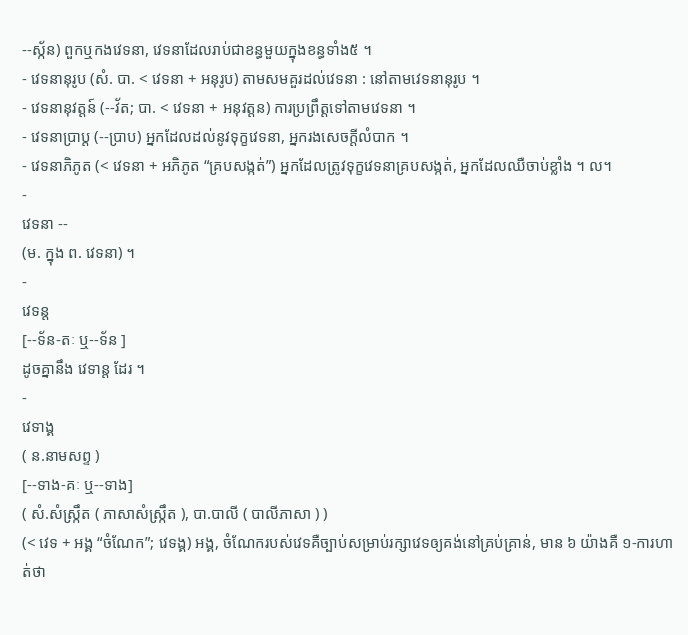--ស្ក័ន) ពួកឬកងវេទនា, វេទនាដែលរាប់ជាខន្ធមួយក្នុងខន្ធទាំង៥ ។
- វេទនានុរូប (សំ. បា. < វេទនា + អនុរូប) តាមសមគួរដល់វេទនា : នៅតាមវេទនានុរូប ។
- វេទនានុវត្តន៍ (--វ័ត; បា. < វេទនា + អនុវត្តន) ការប្រព្រឹត្តទៅតាមវេទនា ។
- វេទនាប្រាប្ត (--ប្រាប) អ្នកដែលដល់នូវទុក្ខវេទនា, អ្នករងសេចក្ដីលំបាក ។
- វេទនាភិភូត (< វេទនា + អភិភូត “គ្របសង្កត់”) អ្នកដែលត្រូវទុក្ខវេទនាគ្របសង្កត់, អ្នកដែលឈឺចាប់ខ្លាំង ។ ល។
-
វេទនា --
(ម. ក្នុង ព. វេទនា) ។
-
វេទន្ត
[--ទ័ន-តៈ ឬ--ទ័ន ]
ដូចគ្នានឹង វេទាន្ត ដែរ ។
-
វេទាង្គ
( ន.នាមសព្ទ )
[--ទាង-គៈ ឬ--ទាង]
( សំ.សំស្រ្កឹត ( ភាសាសំស្រ្កឹត ), បា.បាលី ( បាលីភាសា ) )
(< វេទ + អង្គ “ចំណែក”; វេទង្គ) អង្គ, ចំណែករបស់វេទគឺច្បាប់សម្រាប់រក្សាវេទឲ្យគង់នៅគ្រប់គ្រាន់, មាន ៦ យ៉ាងគឺ ១-ការហាត់ថា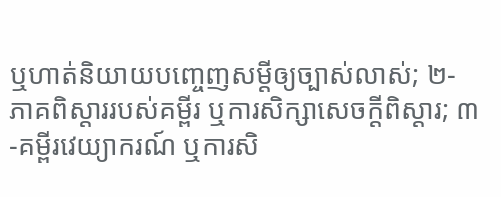ឬហាត់និយាយបញ្ចេញសម្តីឲ្យច្បាស់លាស់; ២-ភាគពិស្តាររបស់គម្ពីរ ឬការសិក្សាសេចក្ដីពិស្តារ; ៣-គម្ពីរវេយ្យាករណ៍ ឬការសិ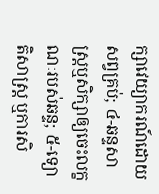ក្សាវេយ្យាករណ៍ដោយសព្វគ្រប់; ៤-ឆន្ទសាស្ត្រឬសិក្សាឲ្យចេះលក្ខណៈរបស់ឆន្ទ; ៥-ទ្យោតិសាស្ត្រ ឬការសិ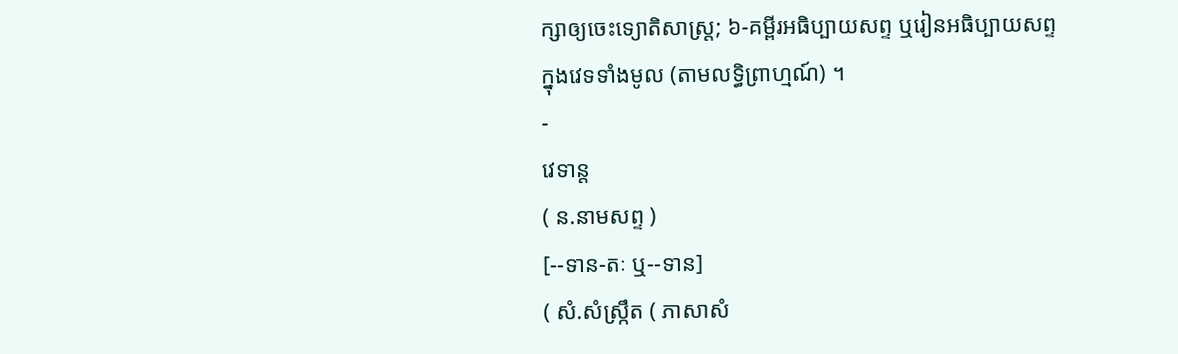ក្សាឲ្យចេះទ្យោតិសាស្ត្រ; ៦-គម្ពីរអធិប្បាយសព្ទ ឬរៀនអធិប្បាយសព្ទ ក្នុងវេទទាំងមូល (តាមលទ្ធិព្រាហ្មណ៍) ។
-
វេទាន្ត
( ន.នាមសព្ទ )
[--ទាន-តៈ ឬ--ទាន]
( សំ.សំស្រ្កឹត ( ភាសាសំ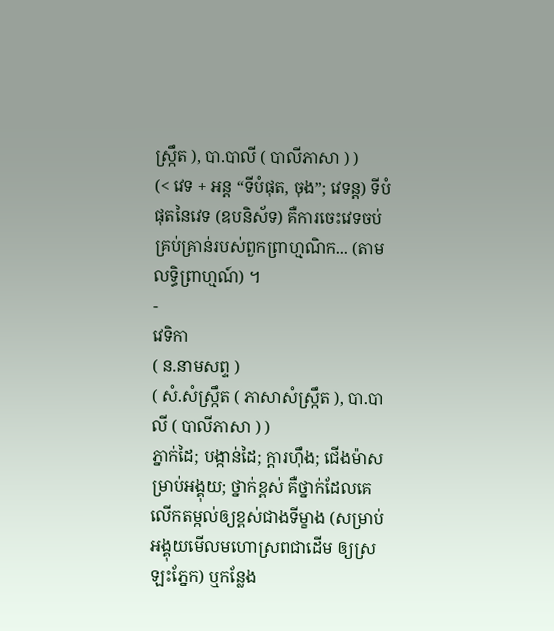ស្រ្កឹត ), បា.បាលី ( បាលីភាសា ) )
(< វេទ + អន្ត “ទីបំផុត, ចុង”; វេទន្ត) ទីបំផុតនៃវេទ (ឧបនិស័ទ) គឺការចេះវេទចប់គ្រប់គ្រាន់របស់ពួកព្រាហ្មណិក... (តាមលទ្ធិព្រាហ្មណ៍) ។
-
វេទិកា
( ន.នាមសព្ទ )
( សំ.សំស្រ្កឹត ( ភាសាសំស្រ្កឹត ), បា.បាលី ( បាលីភាសា ) )
ភ្នាក់ដៃ; បង្កាន់ដៃ; ក្តារហ៊ឹង; ជើងម៉ាសម្រាប់អង្គុយ; ថ្នាក់ខ្ពស់ គឺថ្នាក់ដែលគេលើកតម្កល់ឲ្យខ្ពស់ជាងទីម្ខាង (សម្រាប់អង្គុយមើលមហោស្រពជាដើម ឲ្យស្រឡះភ្នែក) ឬកន្លែង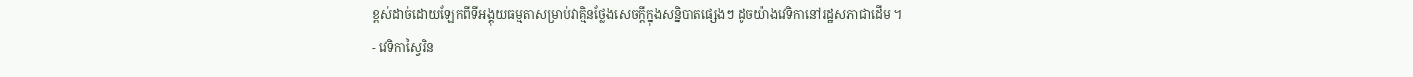ខ្ពស់ដាច់ដោយឡែកពីទីអង្គុយធម្មតាសម្រាប់វាគ្មិនថ្លែងសេចក្ដីក្នុងសន្និបាតផ្សេងៗ ដូចយ៉ាងវេទិកានៅរដ្ឋសភាជាដើម ។
- វេទិកាស្វៃរិន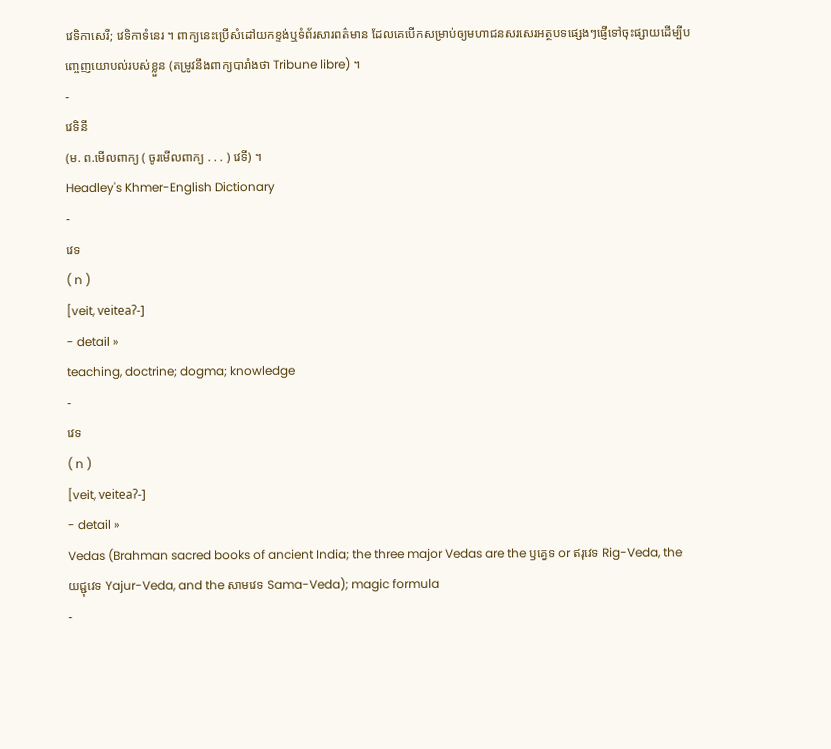វេទិកាសេរី; វេទិកាទំនេរ ។ ពាក្យនេះប្រើសំដៅយកខ្ទង់ឬទំព័រសារពត៌មាន ដែលគេបើកសម្រាប់ឲ្យមហាជនសរសេរអត្ថបទផ្សេងៗផ្ញើទៅចុះផ្សាយដើម្បីបញ្ចេញយោបល់របស់ខ្លួន (តម្រូវនឹងពាក្យបារាំងថា Tribune libre) ។
-
វេទិនី
(ម. ព.មើលពាក្យ ( ចូរមើលពាក្យ . . . ) វេទី) ។
Headley's Khmer-English Dictionary
-
វេទ
( n )
[veit, veiteaʔ-]
- detail »
teaching, doctrine; dogma; knowledge
-
វេទ
( n )
[veit, veiteaʔ-]
- detail »
Vedas (Brahman sacred books of ancient India; the three major Vedas are the ឫគ្វេទ or ឥរុវេទ Rig-Veda, the យជ្ជុវេទ Yajur-Veda, and the សាមវេទ Sama-Veda); magic formula
-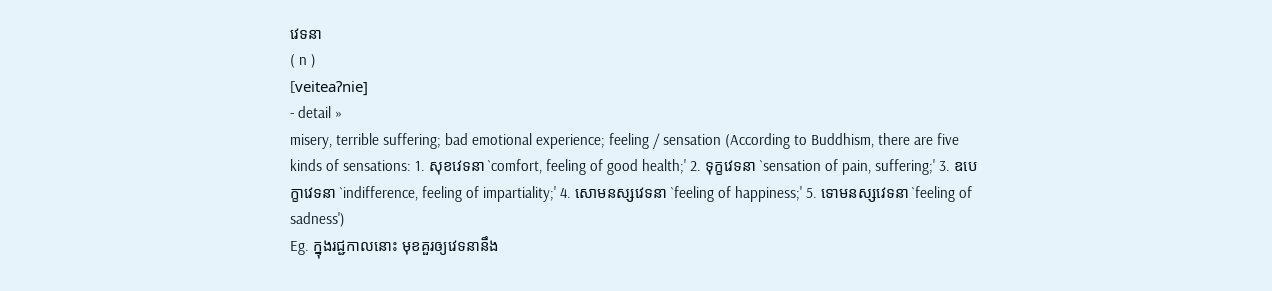វេទនា
( n )
[veiteaʔnie]
- detail »
misery, terrible suffering; bad emotional experience; feeling / sensation (According to Buddhism, there are five kinds of sensations: 1. សុខវេទនា `comfort, feeling of good health;' 2. ទុក្ខវេទនា `sensation of pain, suffering;' 3. ឧបេក្ខាវេទនា `indifference, feeling of impartiality;' 4. សោមនស្សវេទនា `feeling of happiness;' 5. ទោមនស្សវេទនា `feeling of sadness')
Eg. ក្នុងរជ្ជកាលនោះ មុខគួរឲ្យវេទនានឹង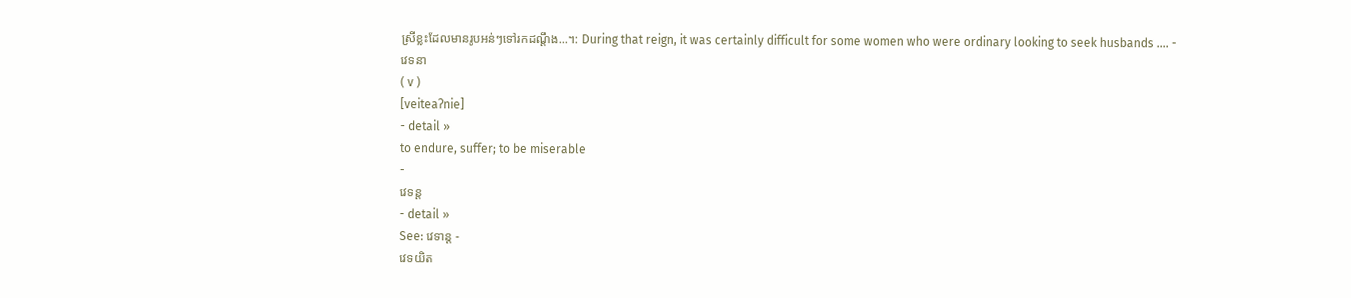ស្រីខ្លះដែលមានរូបអន់ៗទៅរកដណ្ដឹង...។: During that reign, it was certainly difficult for some women who were ordinary looking to seek husbands .... -
វេទនា
( v )
[veiteaʔnie]
- detail »
to endure, suffer; to be miserable
-
វេទន្ត
- detail »
See: វេទាន្ត -
វេទយិត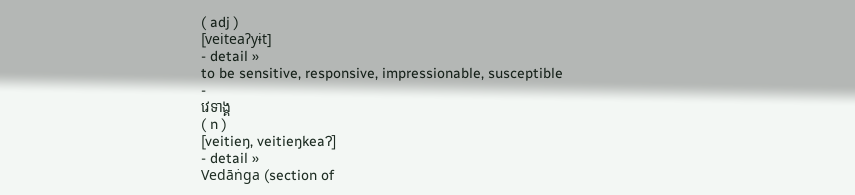( adj )
[veiteaʔyɨt]
- detail »
to be sensitive, responsive, impressionable, susceptible
-
វេទាង្គ
( n )
[veitieŋ, veitieŋkeaʔ]
- detail »
Vedāṅga (section of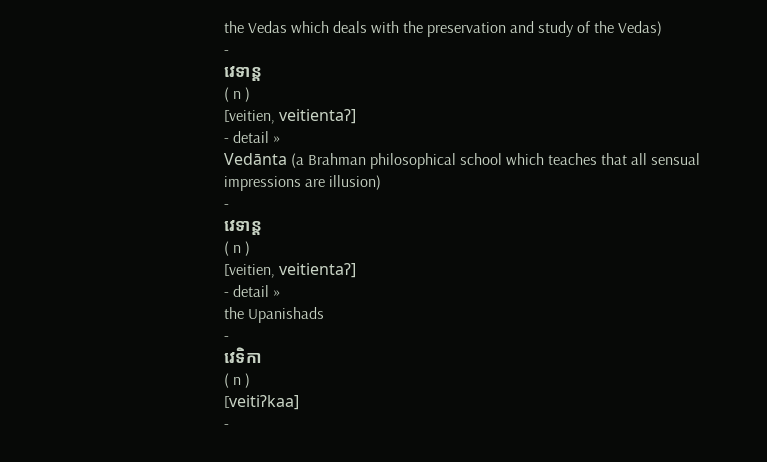the Vedas which deals with the preservation and study of the Vedas)
-
វេទាន្ត
( n )
[veitien, veitientaʔ]
- detail »
Vedānta (a Brahman philosophical school which teaches that all sensual impressions are illusion)
-
វេទាន្ត
( n )
[veitien, veitientaʔ]
- detail »
the Upanishads
-
វេទិកា
( n )
[veitiʔkaa]
-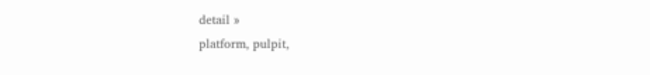detail »
platform, pulpit,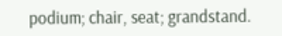podium; chair, seat; grandstand.